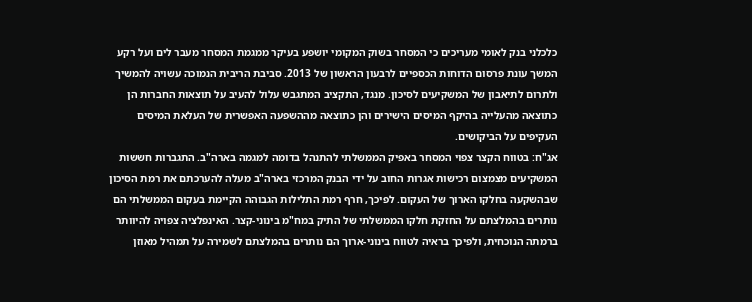כלכלני בנק לאומי מעריכים כי המסחר בשוק המקומי יושפע בעיקר ממגמת המסחר מעבר לים ועל רקע המשך עונת פרסום הדוחות הכספיים לרבעון הראשון של 2013. סביבת הריבית הנמוכה עשויה להמשיך ולתרום לתיאבון של המשקיעים לסיכון. מנגד, התקציב המתגבש עלול להעיב על תוצאות החברות הן כתוצאה מהעלייה בהיקף המיסים הישירים והן כתוצאה מההשפעה האפשרית של העלאת המיסים העקיפים על הביקושים.
אג"ח: בטווח הקצר צפוי המסחר באפיק הממשלתי להתנהל בדומה למגמה בארה"ב. התגברות חששות המשקיעים מצמצום רכישות אגרות החוב על ידי הבנק המרכזי בארה"ב מעלה להערכתם את רמת הסיכון שבהשקעה בחלקו הארוך של העקום. לפיכך, חרף רמת התלילות הגבוהה הקיימת בעקום הממשלתי הם נותרים בהמלצתם על החזקת חלקו הממשלתי של התיק במח"מ בינוני-קצר. האינפלציה צפויה להיוותר ברמתה הנוכחית, ולפיכך בראיה לטווח בינוני-ארוך הם נותרים בהמלצתם לשמירה על תמהיל מאוזן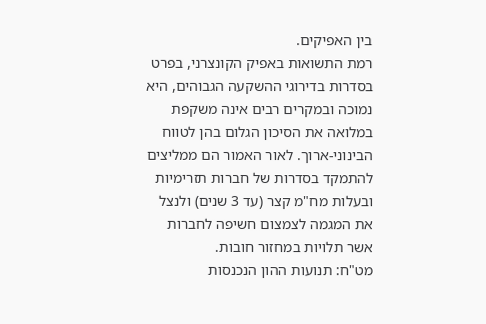בין האפיקים.
רמת התשואות באפיק הקונצרני, בפרט בסדרות בדירוגי ההשקעה הגבוהים, היא נמוכה ובמקרים רבים אינה משקפת במלואה את הסיכון הגלום בהן לטווח הבינוני-ארוך. לאור האמור הם ממליצים להתמקד בסדרות של חברות תזרימיות ובעלות מח"מ קצר (עד 3 שנים) ולנצל את המגמה לצמצום חשיפה לחברות אשר תלויות במחזור חובות.
מט"ח: תנועות ההון הנכנסות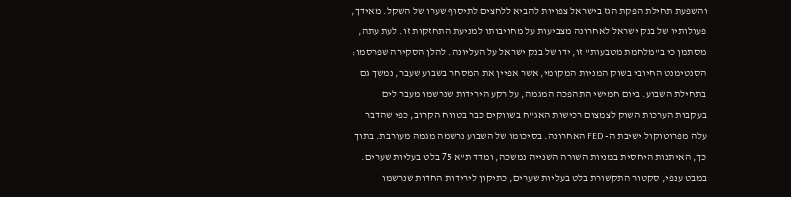והשפעת תחילת הפקת הגז בישראל צפויות להביא ללחצים לתיסוף שערו של השקל. מאידך, פעולותיו של בנק ישראל לאחרונה מצביעות על מחויבותו למניעת התחזקות זו. לעת עתה, מסתמן כי ב"מלחמת מטבעות" זו, ידו של בנק ישראל על העליונה. להלן הסקירה שפרסמו:
הסנטימנט החיובי בשוק המניות המקומי, אשר אפיין את המסחר בשבוע שעבר, נמשך גם בתחילת השבוע. ביום חמישי התהפכה המגמה, על רקע הירידות שנרשמו מעבר לים בעקבות הערכות השוק לצמצום רכישות האג"ח בשווקים כבר בטווח הקרוב, כפי שהדבר עלה מפרוטוקול ישיבת ה- FED האחרונה. בסיכומו של השבוע נרשמה מגמה מעורבת. בתוך כך, האיתנות היחסית במניות השורה השנייה נמשכה, ומדד ת"א 75 בלט בעליות שערים. במבט ענפי, סקטור התקשורת בלט בעליות שערים, כתיקון לירידות החדות שנרשמו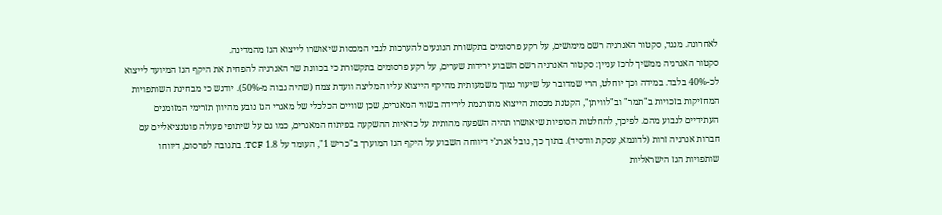לאחרונה. מנגד, סקטור האנרגיה רשם מימושים, על רקע פרסומים בתקשורת הנוגעים להערכות לגבי המכסות שיאושרו לייצוא הגז מהמדינה.
סקטור האנרגיה ממשיך לרכז עניין: סקטור האנרגיה רשם השבוע ירידות שערים, על רקע פרסומים בתקשורת כי בכוונת שר האנרגיה להפחית את היקף הגז המיועד לייצוא לכ-40% בלבד. במידה וכך יוחלט, הרי שמדובר על שיעור נמוך משמעותית מהיקף הייצוא עליו המליצה וועדת צמח (שהיה גבוה מ-50%). יודגש כי מבחינת השותפויות המחזיקות בזכויות ב"תמר" וב"לוויתן", הקטנת מכסות הייצוא מתורגמת לירידה בשווי המאגרים, שכן שוויים הכלכלי של מאגרי הגז נובע מהיוון תזרימי המזומנים העתידיים לנבוע מהם. לפיכך, להחלטות הסופיות שיאושרו תהיה השפעה מהותית על כדאיות ההשקעה בפיתוח המאגרים, כמו גם על שיתופי פעולה פוטנציאליים עם חברות אנרגיה זרות (לדוגמא, עסקת וודסיד). בתוך כך, נובל אנרג’י דיווחה השבוע על היקף הגז המוערך ב"כריש 1", העומד על 1.8 TCF. בתגובה לפרסום, דיווחו שותפויות הגז הישראליות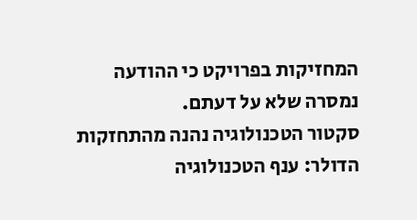המחזיקות בפרויקט כי ההודעה נמסרה שלא על דעתם.
סקטור הטכנולוגיה נהנה מהתחזקות הדולר: ענף הטכנולוגיה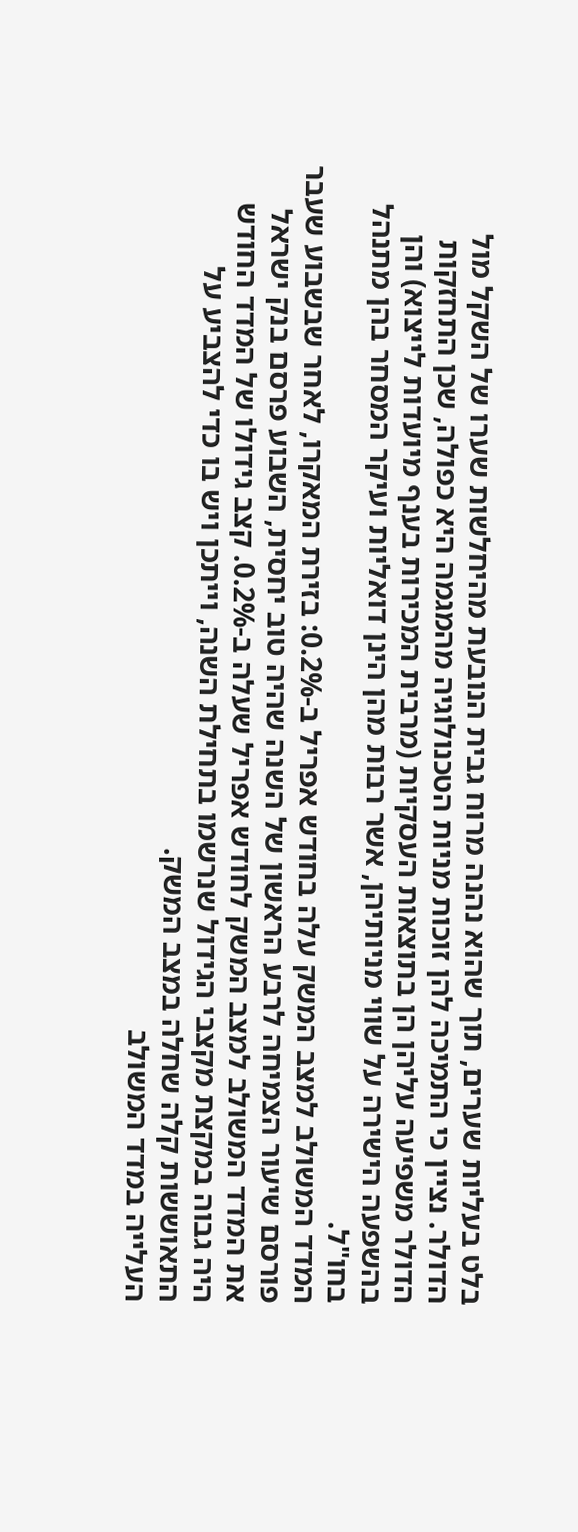בלט בעליות שערים, תוך שהוא נהנה מרוח גבית הנובעת מהיחלשות שערו של השקל מול הדולר. נציין כי התמיכה להן זוכות מניות הטכנולוגיה מהמגמה היא כפולה, שכן התחזקות הדולר משפיעה עליהן הן בתוצאות העסקיות (מרבית המכירות בענף מיועדות לייצוא) והן בהשפעה הישירה על שווי מניותיהן, אשר רבות מהן הינן דואליות ועיקר המסחר בהן מתנהל בחו"ל.
המדד המשולב למצב המשק עלה בחודש אפריל ב-0.2%: בזירת המאקרו, לאחר שבשבוע שעבר פורסם שיעור הצמיחה לרבע הראשון של השנה שהיה טוב יחסית, השבוע פרסם בנק ישראל את המדד המשולב למצב המשק לחודש אפריל שעלה ב-0.2%. קצב גידולו של המדד החודש היה גבוה במקצת מקצבי הגידול שנרשמו בתחילת השנה, וייתכן ויש בו כדי להצביע על התאוששות קלה שחלה במצב המשק.
העלייה במדד המשולב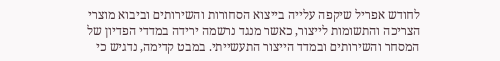לחודש אפריל שיקפה עלייה בייצוא הסחורות והשירותים וביבוא מוצרי הצריכה והתשומות לייצור, כאשר מנגד נרשמה ירידה במדדי הפדיון של המסחר והשירותים ובמדד הייצור התעשייתי. במבט קדימה, נדגיש כי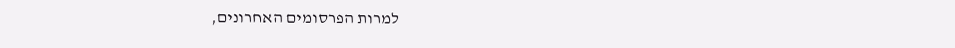למרות הפרסומים האחרונים,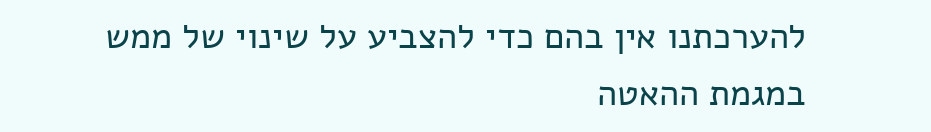להערכתנו אין בהם כדי להצביע על שינוי של ממש במגמת ההאטה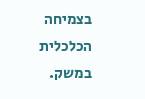בצמיחה הכלכלית במשק.